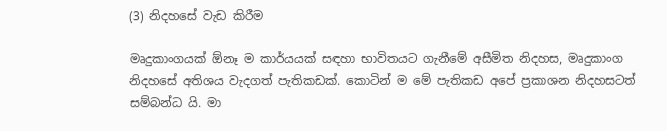(3) නිදහසේ වැඩ කිරීම

මෘදුකාංගයක් ඕනෑ ම කාර්යයක් සඳහා භාවිතයට ගැනීමේ අසීමිත නිදහස, මෘදුකාංග නිදහසේ අතිශය වැදගත් පැතිකඩක්. කොටින් ම මේ පැතිකඩ අපේ ප්‍රකාශන නිදහසටත් සම්බන්ධ යි. මා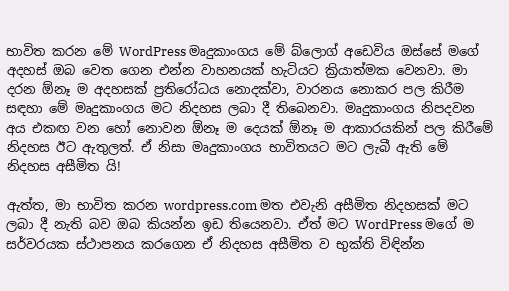භාවිත කරන මේ WordPress මෘදුකාංගය මේ බ්ලොග් අඩෙවිය ඔස්සේ මගේ අදහස් ඔබ වෙත ගෙන එන්න වාහනයක් හැටියට ක්‍රියාත්මක වෙනවා. මා දරන ඕනෑ ම අදහසක් ප්‍රතිරෝධය නොදක්වා, වාරනය නොකර පල කිරීම සඳහා මේ මෘදුකාංගය මට නිදහස ලබා දී තිබෙනවා. මෘදුකාංගය නිපදවන අය එකඟ වන හෝ නොවන ඕනෑ ම දෙයක් ඕනෑ ම ආකාරයකින් පල කිරීමේ නිදහස ඊට ඇතුලත්. ඒ නිසා මෘදුකාංගය භාවිතයට මට ලැබී ඇති මේ නිදහස අසීමිත යි!

ඇත්ත, මා භාවිත කරන wordpress.com මත එවැනි අසීමිත නිදහසක් මට ලබා දී නැති බව ඔබ කියන්න ඉඩ තියෙනවා. ඒත් මට WordPress මගේ ම සර්වරයක ස්ථාපනය කරගෙන ඒ නිදහස අසීමිත ව භුක්ති විඳින්න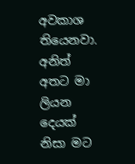අවකාශ තියෙනවා. අනිත් අතට මා ලියන දෙයක් නිසා මට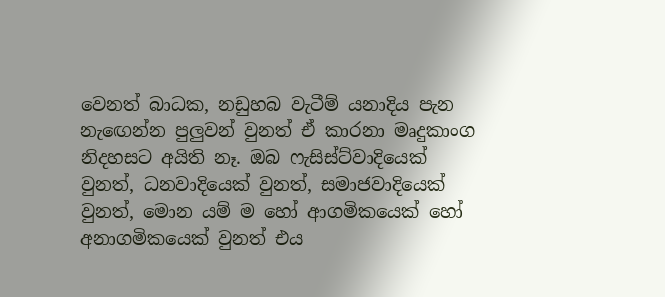වෙනත් බාධක, නඩුහබ වැටීම් යනාදිය පැන නැඟෙන්න පුලුවන් වුනත් ඒ කාරනා මෘදුකාංග නිදහසට අයිති නෑ. ඔබ ෆැසිස්ට්වාදියෙක් වුනත්, ධනවාදියෙක් වුනත්, සමාජවාදියෙක් වුනත්, මොන යම් ම හෝ ආගමිකයෙක් හෝ අනාගමිකයෙක් වුනත් එය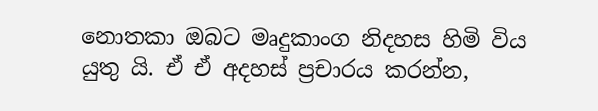නොතකා ඔබට මෘදුකාංග නිදහස හිමි විය යුතු යි. ඒ ඒ අදහස් ප්‍රචාරය කරන්න,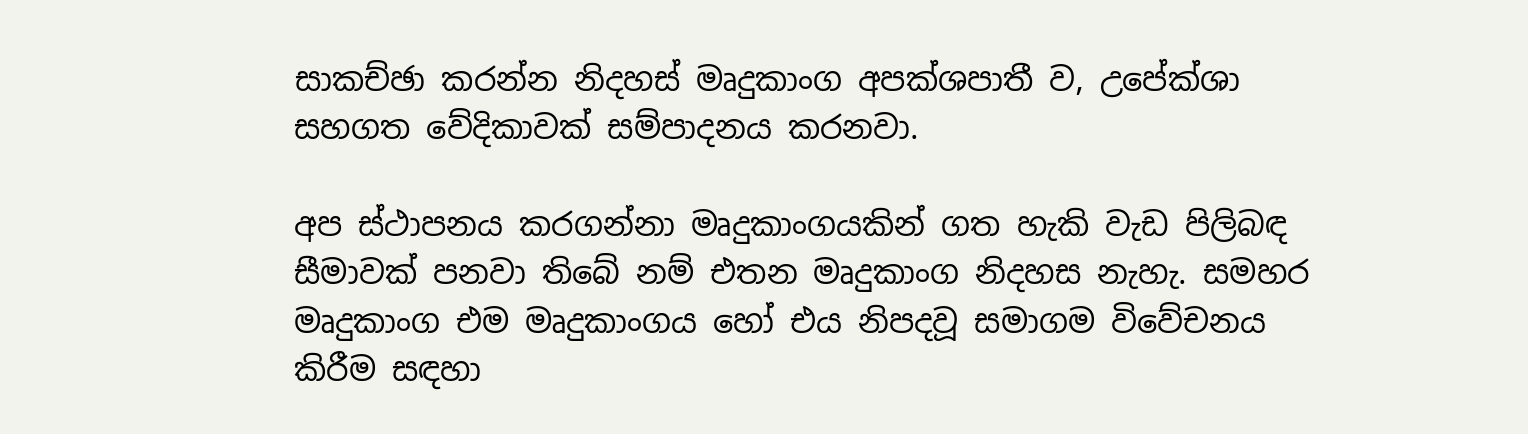සාකච්ඡා කරන්න නිදහස් මෘදුකාංග අපක්ශපාතී ව, උපේක්ශා සහගත වේදිකාවක් සම්පාදනය කරනවා.

අප ස්ථාපනය කරගන්නා මෘදුකාංගයකින් ගත හැකි වැඩ පිලිබඳ සීමාවක් පනවා තිබේ නම් එතන මෘදුකාංග නිදහස නැහැ. සමහර මෘදුකාංග එම මෘදුකාංගය හෝ එය නිපදවූ සමාගම විවේචනය කිරීම සඳහා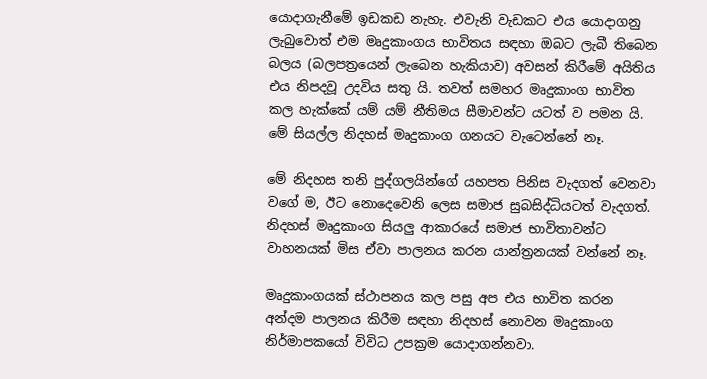යොදාගැනීමේ ඉඩකඩ නැහැ. එවැනි වැඩකට එය යොදාගනු ලැබුවොත් එම මෘදුකාංගය භාවිතය සඳහා ඔබට ලැබී තිබෙන බලය (බලපත්‍රයෙන් ලැබෙන හැකියාව) අවසන් කිරීමේ අයිතිය එය නිපදවූ උදවිය සතු යි. තවත් සමහර මෘදුකාංග භාවිත කල හැක්කේ යම් යම් නීතිමය සීමාවන්ට යටත් ව පමන යි. මේ සියල්ල නිදහස් මෘදුකාංග ගනයට වැටෙන්නේ නෑ.

මේ නිදහස තනි පුද්ගලයින්ගේ යහපත පිනිස වැදගත් වෙනවා වගේ ම, ඊට නොදෙවෙනි ලෙස සමාජ සුබසිද්ධියටත් වැදගත්. නිදහස් මෘදුකාංග සියලු ආකාරයේ සමාජ භාවිතාවන්ට වාහනයක් මිස ඒවා පාලනය කරන යාන්ත්‍රනයක් වන්නේ නෑ.

මෘදුකාංගයක් ස්ථාපනය කල පසු අප එය භාවිත කරන අන්දම පාලනය කිරීම සඳහා නිදහස් නොවන මෘදුකාංග නිර්මාපකයෝ විවිධ උපක්‍රම යොදාගන්නවා.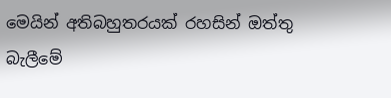මෙයින් අතිබහුතරයක් රහසින් ඔත්තු බැලීමේ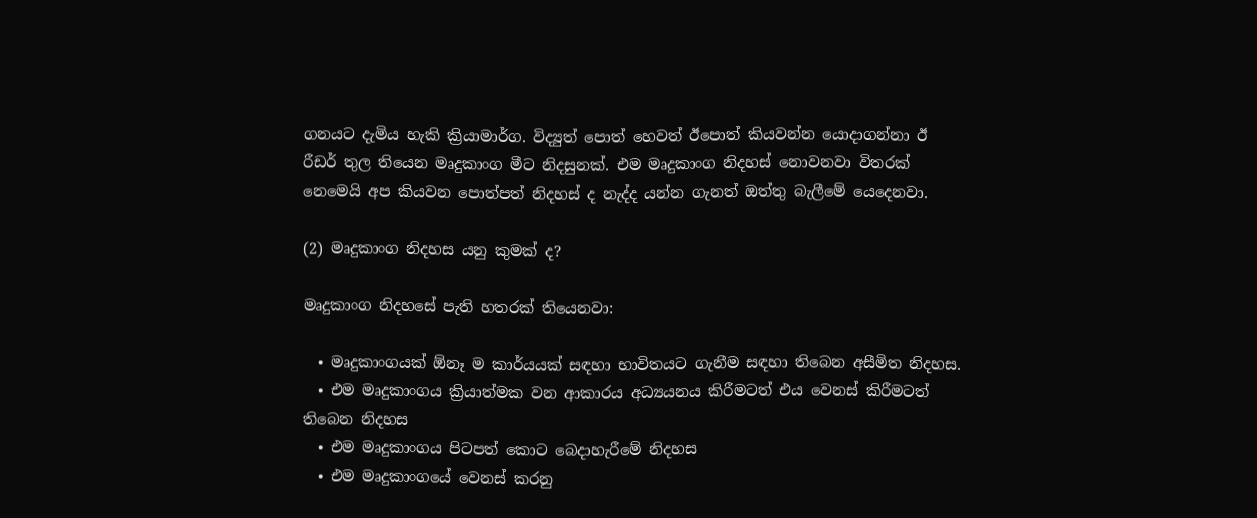ගනයට දැමිය හැකි ක්‍රියාමාර්ග. විද්‍යුත් පොත් හෙවත් ඊපොත් කියවන්න යොදාගන්නා ඊ රීඩර් තුල තියෙන මෘදුකාංග මීට නිදසුනක්. එම මෘදුකාංග නිදහස් නොවනවා විතරක් නෙමෙයි අප කියවන පොත්පත් නිදහස් ද නැද්ද යන්න ගැනත් ඔත්තු බැලීමේ යෙදෙනවා.

(2) මෘදුකාංග නිදහස යනු කුමක් ද?

මෘදුකාංග නිදහසේ පැති හතරක් තියෙනවා:

  • මෘදුකාංගයක් ඕනෑ ම කාර්යයක් සඳහා භාවිතයට ගැනීම සඳහා තිබෙන අසීමිත නිදහස.
  • එම මෘදුකාංගය ක්‍රියාත්මක වන ආකාරය අධ්‍යයනය කිරීමටත් එය වෙනස් කිරීමටත් තිබෙන නිදහස
  • එම මෘදුකාංගය පිටපත් කොට බෙදාහැරීමේ නිදහස
  • එම මෘදුකාංගයේ වෙනස් කරනු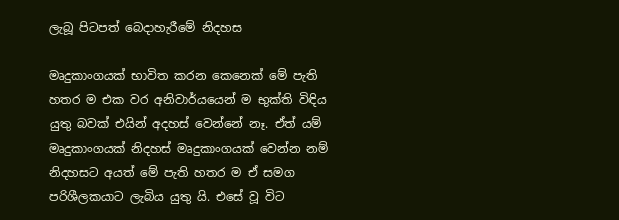ලැබූ පිටපත් බෙදාහැරීමේ නිදහස

මෘදුකාංගයක් භාවිත කරන කෙනෙක් මේ පැති හතර ම එක වර අනිවාර්යයෙන් ම භුක්ති විඳිය යුතු බවක් එයින් අදහස් වෙන්නේ නෑ. ඒත් යම් මෘදුකාංගයක් නිදහස් මෘදුකාංගයක් වෙන්න නම් නිදහසට අයත් මේ පැති හතර ම ඒ සමග පරිශීලකයාට ලැබිය යුතු යි. එසේ වූ විට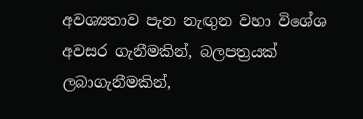අවශ්‍යතාව පැන නැඟුන වහා විශේශ අවසර ගැනීමකින්, බලපත්‍රයක් ලබාගැනීමකින්,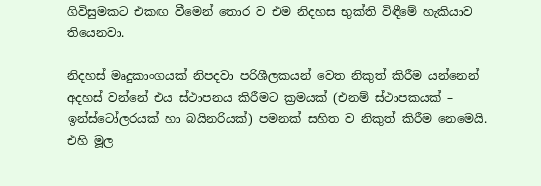ගිවිසුමකට එකඟ වීමෙන් තොර ව එම නිදහස භුක්ති විඳීමේ හැකියාව තියෙනවා.

නිදහස් මෘදුකාංගයක් නිපදවා පරිශීලකයන් වෙත නිකුත් කිරීම යන්නෙන් අදහස් වන්නේ එය ස්ථාපනය කිරීමට ක්‍රමයක් (එනම් ස්ථාපකයක් – ඉන්ස්ටෝලරයක් හා බයිනරියක්) පමනක් සහිත ව නිකුත් කිරීම නෙමෙයි. එහි මූල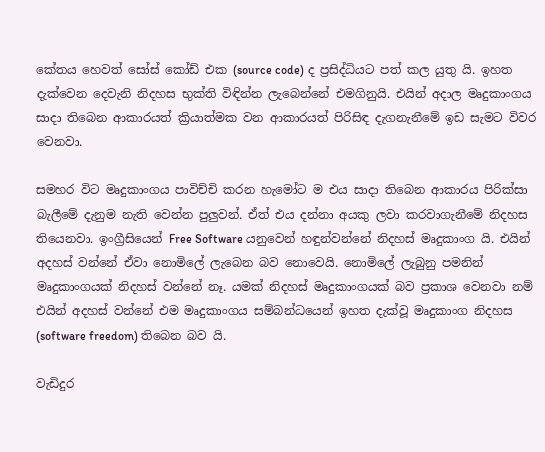කේතය හෙවත් සෝස් කෝඩ් එක (source code) ද ප්‍රසිද්ධියට පත් කල යුතු යි. ඉහත දැක්වෙන දෙවැනි නිදහස භුක්ති විඳින්න ලැබෙන්නේ එමගිනුයි. එයින් අදාල මෘදුකාංගය සාදා තිබෙන ආකාරයත් ක්‍රියාත්මක වන ආකාරයත් පිරිසිඳ දැගනැනීමේ ඉඩ සැමට විවර වෙනවා.

සමහර විට මෘදුකාංගය පාවිච්චි කරන හැමෝට ම එය සාදා තිබෙන ආකාරය පිරික්සා බැලීමේ දැනුම නැති වෙන්න පුලුවන්. ඒත් එය දන්නා අයකු ලවා කරවාගැනීමේ නිදහස තියෙනවා. ඉංග්‍රීසියෙන් Free Software යනුවෙන් හඳුන්වන්නේ නිදහස් මෘදුකාංග යි. එයින් අදහස් වන්නේ ඒවා නොමිලේ ලැබෙන බව නොවෙයි. නොමිලේ ලැබුනු පමනින් මෘදුකාංගයක් නිදහස් වන්නේ නෑ. යමක් නිදහස් මෘදුකාංගයක් බව ප්‍රකාශ වෙනවා නම් එයින් අදහස් වන්නේ එම මෘදුකාංගය සම්බන්ධයෙන් ඉහත දැක්වූ මෘදුකාංග නිදහස (software freedom) තිබෙන බව යි.

වැඩිදුර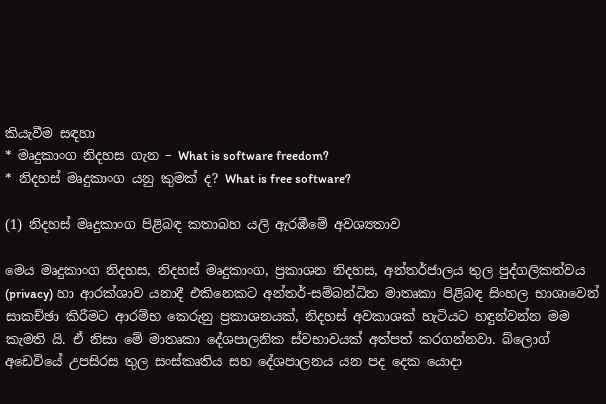කියැවීම සඳහා
* මෘදුකාංග නිදහස ගැන – What is software freedom?
* නිදහස් මෘදුකාංග යනු කුමක් ද? What is free software?

(1) නිදහස් මෘදුකාංග පිළිබඳ කතාබහ යලි ඇරඹීමේ අවශ්‍යතාව

මෙය මෘදුකාංග නිදහස, නිදහස් මෘදුකාංග, ප්‍රකාශන නිදහස, අන්තර්ජාලය තුල පුද්ගලිකත්වය (privacy) හා ආරක්ශාව යනාදී එකිනෙකට අන්තර්-සම්බන්ධිත මාතෘකා පිළිබඳ සිංහල භාශාවෙන් සාකච්ඡා කිරීමට ආරම්භ කෙරුනු ප්‍රකාශනයක්, නිදහස් අවකාශක් හැටියට හඳුන්වන්න මම කැමති යි. ඒ නිසා මේ මාතෘකා දේශපාලනික ස්වභාවයක් අත්පත් කරගන්නවා. බ්ලොග් අඩෙවියේ උපසිරස තුල සංස්කෘතිය සහ දේශපාලනය යන පද දෙක යොදා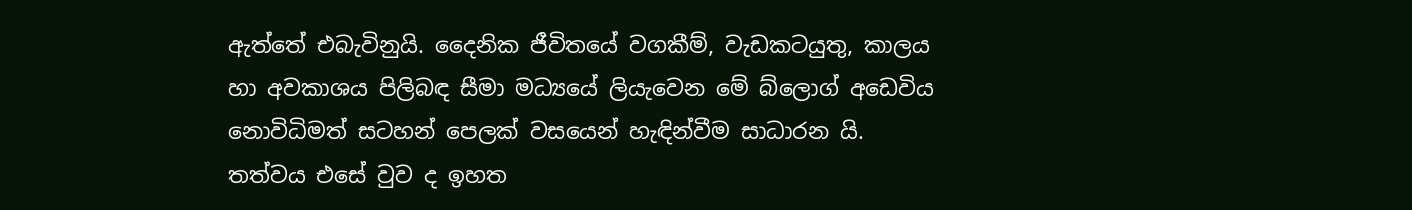ඇත්තේ එබැවිනුයි. දෛනික ජීවිතයේ වගකීම්, වැඩකටයුතු, කාලය හා අවකාශය පිලිබඳ සීමා මධ්‍යයේ ලියැවෙන මේ බ්ලොග් අඩෙවිය නොවිධිමත් සටහන් පෙලක් වසයෙන් හැඳින්වීම සාධාරන යි. තත්වය එසේ වුව ද ඉහත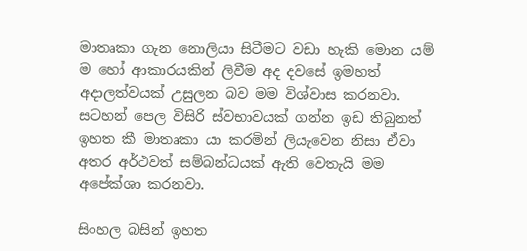මාතෘකා ගැන නොලියා සිටීමට වඩා හැකි මොන යම් ම හෝ ආකාරයකින් ලිවීම අද දවසේ ඉමහත් අදාලත්වයක් උසුලන බව මම විශ්වාස කරනවා. සටහන් පෙල විසිරි ස්වභාවයක් ගන්න ඉඩ තිබුනත් ඉහත කී මාතෘකා යා කරමින් ලියැවෙන නිසා ඒවා අතර අර්ථවත් සම්බන්ධයක් ඇති වෙතැයි මම අපේක්ශා කරනවා.

සිංහල බසින් ඉහත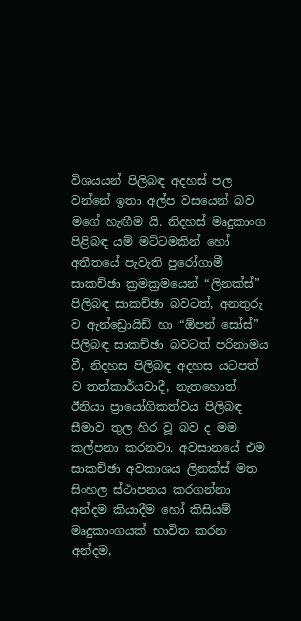විශයයන් පිලිබඳ අදහස් පල වන්නේ ඉතා අල්ප වසයෙන් බව මගේ හැඟීම යි. නිදහස් මෘදුකාංග පිළිබඳ යම් මට්ටමකින් හෝ අතීතයේ පැවැති පුරෝගාමී සාකච්ඡා ක්‍රමක්‍රමයෙන් “ලිනක්ස්” පිලිබඳ සාකච්ඡා බවටත්, අනතුරු ව ඇන්ඩ්‍රොයිඩ් හා “ඕපන් සෝස්” පිලිබඳ සාකච්ඡා බවටත් පරිනාමය වී, නිදහස පිලිබඳ අදහස යටපත් ව තත්කාර්යවාදී, නැතහොත් ඊනියා ප්‍රායෝගිකත්වය පිලිබඳ සීමාව තුල හිර වූ බව ද මම කල්පනා කරනවා. අවසානයේ එම සාකච්ඡා අවකාශය ලිනක්ස් මත සිංහල ස්ථාපනය කරගන්නා අන්දම කියාදීම හෝ කිසියම් මෘදුකාංගයක් භාවිත කරන අන්දම,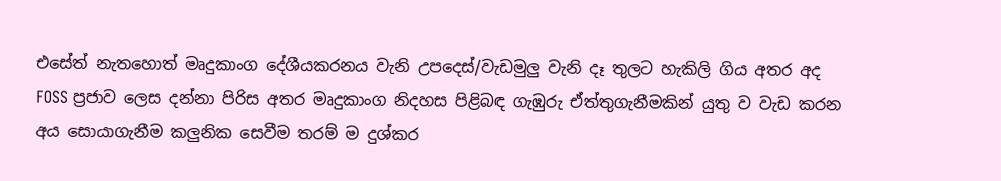එසේත් නැතහොත් මෘදුකාංග දේශීයකරනය වැනි උපදෙස්/වැඩමුලු වැනි දෑ තුලට හැකිලි ගිය අතර අද FOSS ප්‍රජාව ලෙස දන්නා පිරිස අතර මෘදුකාංග නිදහස පිළිබඳ ගැඹුරු ඒත්තුගැනීමකින් යුතු ව වැඩ කරන අය සොයාගැනීම කලුනික සෙවීම තරම් ම දුශ්කර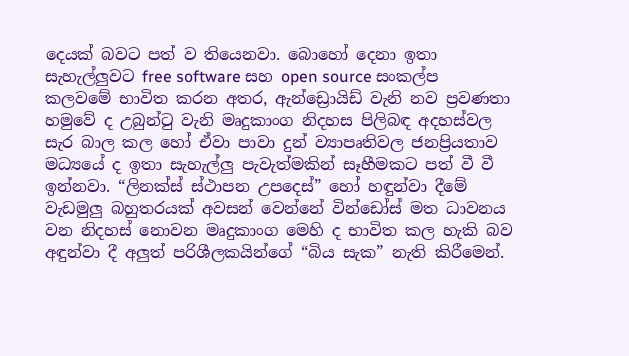දෙයක් බවට පත් ව තියෙනවා. බොහෝ දෙනා ඉතා සැහැල්ලුවට free software සහ open source සංකල්ප කලවමේ භාවිත කරන අතර, ඇන්ඩ්‍රොයිඩ් වැනි නව ප්‍රවණතා හමුවේ ද උබුන්ටු වැනි මෘදුකාංග නිදහස පිලිබඳ අදහස්වල සැර බාල කල හෝ ඒවා පාවා දුන් ව්‍යාපෘතිවල ජනප්‍රියතාව මධ්‍යයේ ද ඉතා සැහැල්ලු පැවැත්මකින් සෑහීමකට පත් වී වී ඉන්නවා. “ලිනක්ස් ස්ථාපන උපදෙස්” හෝ හඳුන්වා දීමේ වැඩමුලු බහුතරයක් අවසන් වෙන්නේ වින්ඩෝස් මත ධාවනය වන නිදහස් නොවන මෘදුකාංග මෙහි ද භාවිත කල හැකි බව අඳුන්වා දී අලුත් පරිශීලකයින්ගේ “බිය සැක” නැති කිරීමෙන්.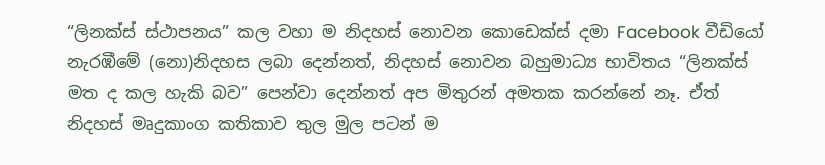“ලිනක්ස් ස්ථාපනය” කල වහා ම නිදහස් නොවන කොඩෙක්ස් දමා Facebook වීඩියෝ නැරඹීමේ (නො)නිදහස ලබා දෙන්නත්, නිදහස් නොවන බහුමාධ්‍ය භාවිතය “ලිනක්ස් මත ද කල හැකි බව” පෙන්වා දෙන්නත් අප මිතුරන් අමතක කරන්නේ නෑ. ඒත් නිදහස් මෘදුකාංග කතිකාව තුල මුල පටන් ම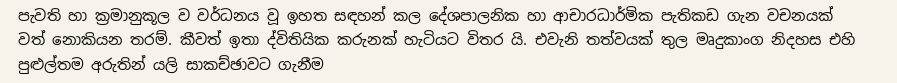පැවති හා ක්‍රමානුකූල ව වර්ධනය වූ ඉහත සඳහන් කල දේශපාලනික හා ආචාරධාර්මික පැතිකඩ ගැන වචනයක් වත් නොකියන තරම්. කීවත් ඉතා ද්විතියික කරුනක් හැටියට විතර යි. එවැනි තත්වයක් තුල මෘදුකාංග නිදහස එහි පුළුල්තම අරුතින් යලි සාකච්ඡාවට ගැනීම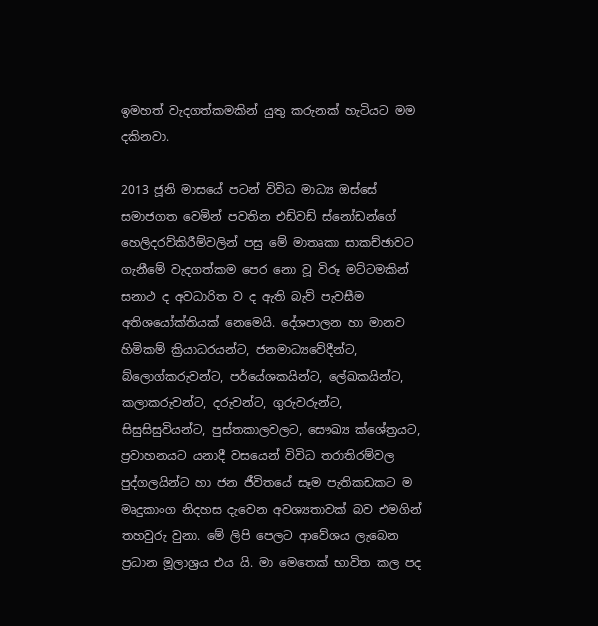ඉමහත් වැදගත්කමකින් යුතු කරුනක් හැටියට මම දකිනවා.

2013 ජූනි මාසයේ පටන් විවිධ මාධ්‍ය ඔස්සේ සමාජගත වෙමින් පවතින එඩ්වඩ් ස්නෝඩන්ගේ හෙලිදරව්කිරීම්වලින් පසු මේ මාතෘකා සාකච්ඡාවට ගැනීමේ වැදගත්කම පෙර නො වූ විරූ මට්ටමකින් සනාථ ද අවධාරිත ව ද ඇති බැව් පැවසීම අතිශයෝක්තියක් නෙමෙයි. දේශපාලන හා මානව හිමිකම් ක්‍රියාධරයන්ට, ජනමාධ්‍යවේදීන්ට, බ්ලොග්කරුවන්ට, පර්යේශකයින්ට, ලේඛකයින්ට, කලාකරුවන්ට, දරුවන්ට, ගුරුවරුන්ට, සිසුසිසුවියන්ට, පුස්තකාලවලට, සෞඛ්‍ය ක්ශේත්‍රයට, ප්‍රවාහනයට යනාදී වසයෙන් විවිධ තරාතිරම්වල පුද්ගලයින්ට හා ජන ජීවිතයේ සෑම පැතිකඩකට ම මෘදුකාංග නිදහස දැවෙන අවශ්‍යතාවක් බව එමගින් තහවුරු වුනා. මේ ලිපි පෙලට ආවේශය ලැබෙන ප්‍රධාන මූලාශ්‍රය එය යි. මා මෙතෙක් භාවිත කල පද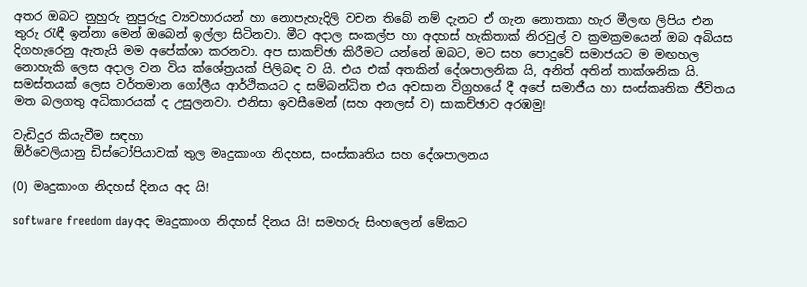අතර ඔබට නුහුරු නුපුරුදු ව්‍යවහාරයන් හා නොපැහැදිලි වචන තිබේ නම් දැනට ඒ ගැන නොතකා හැර මීලඟ ලිපිය එන තුරු රැඳී ඉන්නා මෙන් ඔබෙන් ඉල්ලා සිටිනවා. මීට අදාල සංකල්ප හා අදහස් හැකිතාක් නිරවුල් ව ක්‍රමක්‍රමයෙන් ඔබ අබියස දිගහැරෙනු ඇතැයි මම අපේක්ශා කරනවා. අප සාකච්ඡා කිරීමට යන්නේ ඔබට, මට සහ පොදුවේ සමාජයට ම මඟහල නොහැකි ලෙස අදාල වන විය ක්ශේත්‍රයක් පිලිබඳ ව යි. එය එක් අතකින් දේශපාලනික යි, අනිත් අතින් තාක්ශනික යි. සමස්තයක් ලෙස වර්තමාන ගෝලීය ආර්ථිකයට ද සම්බන්ධිත එය අවසාන විග්‍රහයේ දී අපේ සමාජීය හා සංස්කෘතික ජීවිතය මත බලගතු අධිකාරයක් ද උසුලනවා. එනිසා ඉවසීමෙන් (සහ අනලස් ව) සාකච්ඡාව අරඹමු!

වැඩිදුර කියැවීම සඳහා
ඕර්වෙලියානු ඩිස්ටෝපියාවක් තුල මෘදුකාංග නිදහස, සංස්කෘතිය සහ දේශපාලනය

(0) මෘදුකාංග නිදහස් දිනය අද යි!

software freedom dayඅද මෘදුකාංග නිදහස් දිනය යි! සමහරු සිංහලෙන් මේකට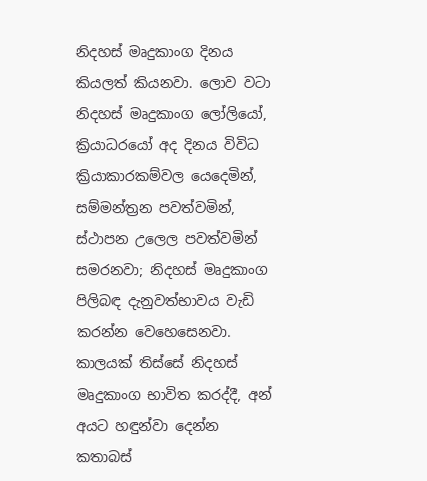නිදහස් මෘදුකාංග දිනය කියලත් කියනවා. ලොව වටා නිදහස් මෘදුකාංග ලෝලියෝ, ක්‍රියාධරයෝ අද දිනය විවිධ ක්‍රියාකාරකම්වල යෙදෙමින්, සම්මන්ත්‍රන පවත්වමින්, ස්ථාපන උලෙල පවත්වමින් සමරනවා; නිදහස් මෘදුකාංග පිලිබඳ දැනුවත්භාවය වැඩි කරන්න වෙහෙසෙනවා. කාලයක් තිස්සේ නිදහස් මෘදුකාංග භාවිත කරද්දී, අන් අයට හඳුන්වා දෙන්න කතාබස්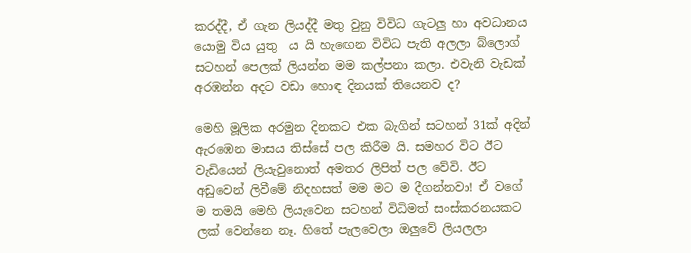කරද්දී, ඒ ගැන ලියද්දී මතු වුනු විවිධ ගැටලු හා අවධානය යොමු විය යුතු  ය යි හැඟෙන විවිධ පැති අලලා බ්ලොග් සටහන් පෙලක් ලියන්න මම කල්පනා කලා. එවැනි වැඩක් අරඹන්න අදට වඩා හොඳ දිනයක් තියෙනව ද?

මෙහි මූලික අරමුන දිනකට එක බැගින් සටහන් 31ක් අදින් ඇරඹෙන මාසය තිස්සේ පල කිරීම යි. සමහර විට ඊට වැඩියෙන් ලියැවුනොත් අමතර ලිපිත් පල වේවි. ඊට අඩුවෙන් ලිවීමේ නිදහසත් මම මට ම දීගන්නවා! ඒ වගේ ම තමයි මෙහි ලියැවෙන සටහන් විධිමත් සංස්කරනයකට ලක් වෙන්නෙ නෑ. හිතේ පැලවෙලා ඔලුවේ ලියලලා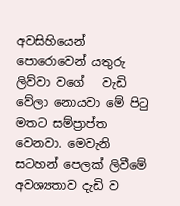අවසිහියෙන් පොරොවෙන් යතුරු ලිව්වා වගේ   වැඩි වේලා නොයවා මේ පිටු මතට සම්ප්‍රාප්ත වෙනවා. මෙවැනි සටහන් පෙලක් ලිවීමේ අවශ්‍යතාව දැඩි ව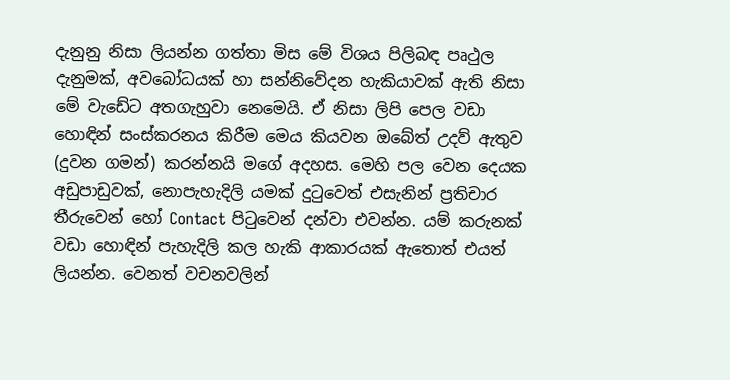දැනුනු නිසා ලියන්න ගත්තා මිස මේ විශය පිලිබඳ පෘථුල දැනුමක්, අවබෝධයක් හා සන්නිවේදන හැකියාවක් ඇති නිසා මේ වැඩේට අතගැහුවා නෙමෙයි. ඒ නිසා ලිපි පෙල වඩා හොඳින් සංස්කරනය කිරීම මෙය කියවන ඔබේත් උදව් ඇතුව (දුවන ගමන්) කරන්නයි මගේ අදහස. මෙහි පල වෙන දෙයක අඩුපාඩුවක්, නොපැහැදිලි යමක් දුටුවෙත් එසැනින් ප්‍රතිචාර තීරුවෙන් හෝ Contact පිටුවෙන් දන්වා එවන්න. යම් කරුනක් වඩා හොඳින් පැහැදිලි කල හැකි ආකාරයක් ඇතොත් එයත් ලියන්න. වෙනත් වචනවලින්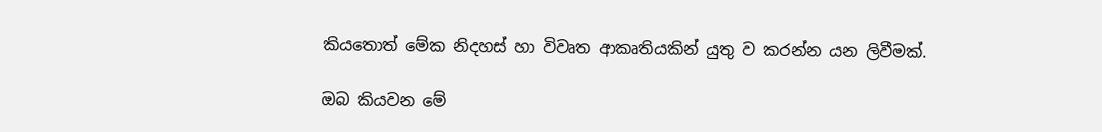කියතොත් මේක නිදහස් හා විවෘත ආකෘතියකින් යුතු ව කරන්න යන ලිවීමක්.

ඔබ කියවන මේ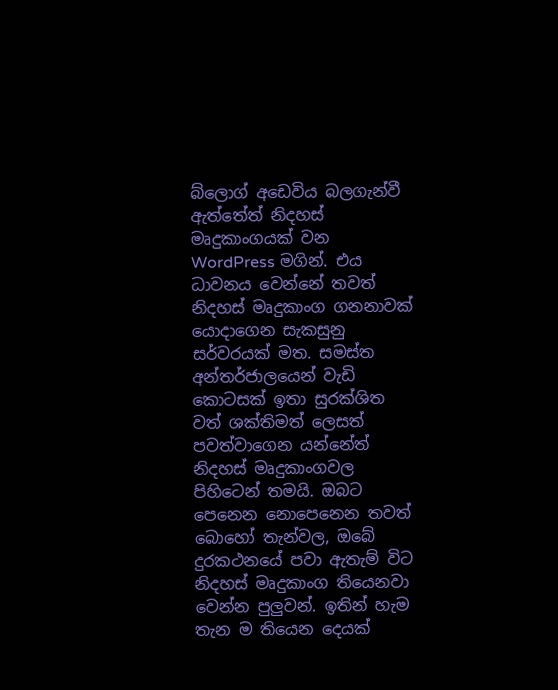බ්ලොග් අඩෙවිය බලගැන්වී ඇත්තේත් නිදහස් මෘදුකාංගයක් වන WordPress මගින්. එය ධාවනය වෙන්නේ තවත් නිදහස් මෘදුකාංග ගනනාවක් යොදාගෙන සැකසුනු සර්වරයක් මත. සමස්ත අන්තර්ජාලයෙන් වැඩි කොටසක් ඉතා සුරක්ශිත වත් ශක්තිමත් ලෙසත් පවත්වාගෙන යන්නේත් නිදහස් මෘදුකාංගවල පිහිටෙන් තමයි. ඔබට පෙනෙන නොපෙනෙන තවත් බොහෝ තැන්වල, ඔබේ දුරකථනයේ පවා ඇතැම් විට නිදහස් මෘදුකාංග තියෙනවා වෙන්න පුලුවන්. ඉතින් හැම තැන ම තියෙන දෙයක්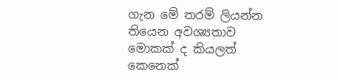ගැන මේ තරම් ලියන්න තියෙන අවශ්‍යතාව මොකක් ද කියලත් කෙනෙක්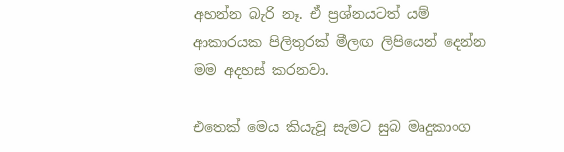අහන්න බැරි නෑ. ඒ ප්‍රශ්නයටත් යම් ආකාරයක පිලිතුරක් මීලඟ ලිපියෙන් දෙන්න මම අදහස් කරනවා.

එතෙක් මෙය කියැවූ සැමට සුබ මෘදුකාංග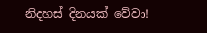නිදහස් දිනයක් වේවා!